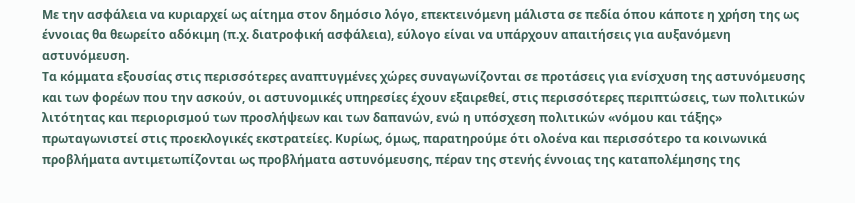Με την ασφάλεια να κυριαρχεί ως αίτημα στον δημόσιο λόγο, επεκτεινόμενη μάλιστα σε πεδία όπου κάποτε η χρήση της ως έννοιας θα θεωρείτο αδόκιμη (π.χ. διατροφική ασφάλεια), εύλογο είναι να υπάρχουν απαιτήσεις για αυξανόμενη αστυνόμευση.
Τα κόμματα εξουσίας στις περισσότερες αναπτυγμένες χώρες συναγωνίζονται σε προτάσεις για ενίσχυση της αστυνόμευσης και των φορέων που την ασκούν, οι αστυνομικές υπηρεσίες έχουν εξαιρεθεί, στις περισσότερες περιπτώσεις, των πολιτικών λιτότητας και περιορισμού των προσλήψεων και των δαπανών, ενώ η υπόσχεση πολιτικών «νόμου και τάξης» πρωταγωνιστεί στις προεκλογικές εκστρατείες. Κυρίως, όμως, παρατηρούμε ότι ολοένα και περισσότερο τα κοινωνικά προβλήματα αντιμετωπίζονται ως προβλήματα αστυνόμευσης, πέραν της στενής έννοιας της καταπολέμησης της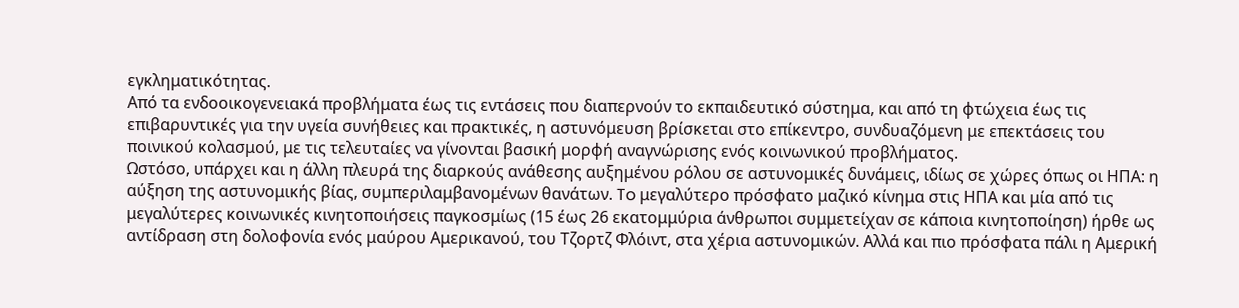εγκληματικότητας.
Από τα ενδοοικογενειακά προβλήματα έως τις εντάσεις που διαπερνούν το εκπαιδευτικό σύστημα, και από τη φτώχεια έως τις επιβαρυντικές για την υγεία συνήθειες και πρακτικές, η αστυνόμευση βρίσκεται στο επίκεντρο, συνδυαζόμενη με επεκτάσεις του ποινικού κολασμού, με τις τελευταίες να γίνονται βασική μορφή αναγνώρισης ενός κοινωνικού προβλήματος.
Ωστόσο, υπάρχει και η άλλη πλευρά της διαρκούς ανάθεσης αυξημένου ρόλου σε αστυνομικές δυνάμεις, ιδίως σε χώρες όπως οι ΗΠΑ: η αύξηση της αστυνομικής βίας, συμπεριλαμβανομένων θανάτων. To μεγαλύτερο πρόσφατο μαζικό κίνημα στις ΗΠΑ και μία από τις μεγαλύτερες κοινωνικές κινητοποιήσεις παγκοσμίως (15 έως 26 εκατομμύρια άνθρωποι συμμετείχαν σε κάποια κινητοποίηση) ήρθε ως αντίδραση στη δολοφονία ενός μαύρου Αμερικανού, του Τζορτζ Φλόιντ, στα χέρια αστυνομικών. Αλλά και πιο πρόσφατα πάλι η Αμερική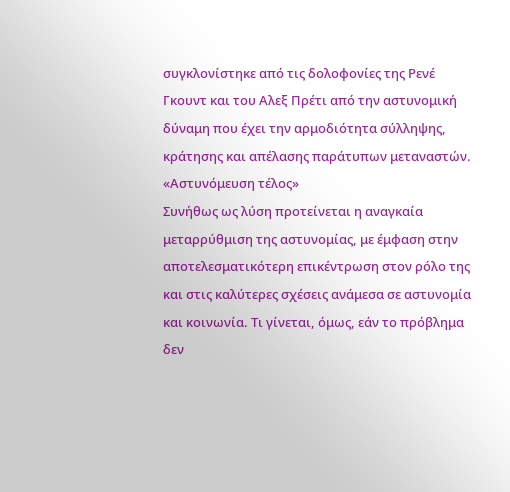συγκλονίστηκε από τις δολοφονίες της Ρενέ Γκουντ και του Αλεξ Πρέτι από την αστυνομική δύναμη που έχει την αρμοδιότητα σύλληψης, κράτησης και απέλασης παράτυπων μεταναστών.
«Αστυνόμευση τέλος»
Συνήθως ως λύση προτείνεται η αναγκαία μεταρρύθμιση της αστυνομίας, με έμφαση στην αποτελεσματικότερη επικέντρωση στον ρόλο της και στις καλύτερες σχέσεις ανάμεσα σε αστυνομία και κοινωνία. Τι γίνεται, όμως, εάν το πρόβλημα δεν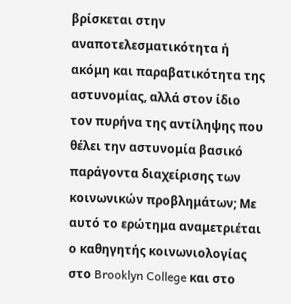βρίσκεται στην αναποτελεσματικότητα ή ακόμη και παραβατικότητα της αστυνομίας, αλλά στον ίδιο τον πυρήνα της αντίληψης που θέλει την αστυνομία βασικό παράγοντα διαχείρισης των κοινωνικών προβλημάτων; Με αυτό το ερώτημα αναμετριέται ο καθηγητής κοινωνιολογίας στο Brooklyn College και στο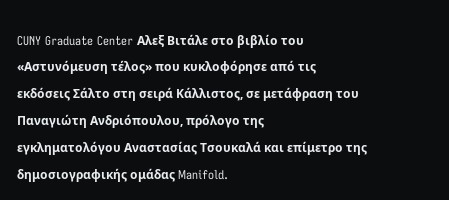CUNY Graduate Center Αλεξ Βιτάλε στο βιβλίο του «Αστυνόμευση τέλος» που κυκλοφόρησε από τις εκδόσεις Σάλτο στη σειρά Κάλλιστος, σε μετάφραση του Παναγιώτη Ανδριόπουλου, πρόλογο της εγκληματολόγου Αναστασίας Τσουκαλά και επίμετρο της δημοσιογραφικής ομάδας Manifold.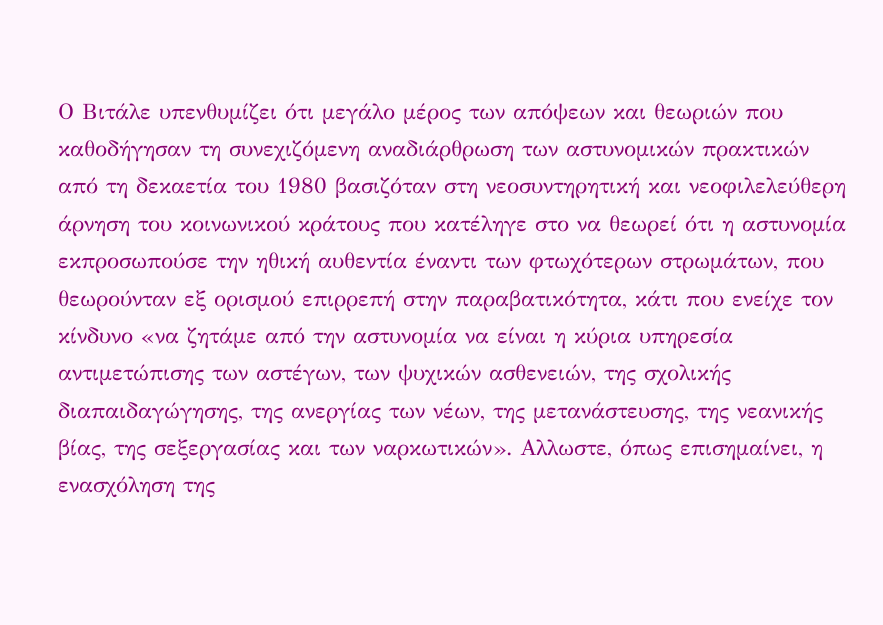Ο Βιτάλε υπενθυμίζει ότι μεγάλο μέρος των απόψεων και θεωριών που καθοδήγησαν τη συνεχιζόμενη αναδιάρθρωση των αστυνομικών πρακτικών από τη δεκαετία του 1980 βασιζόταν στη νεοσυντηρητική και νεοφιλελεύθερη άρνηση του κοινωνικού κράτους που κατέληγε στο να θεωρεί ότι η αστυνομία εκπροσωπούσε την ηθική αυθεντία έναντι των φτωχότερων στρωμάτων, που θεωρούνταν εξ ορισμού επιρρεπή στην παραβατικότητα, κάτι που ενείχε τον κίνδυνο «να ζητάμε από την αστυνομία να είναι η κύρια υπηρεσία αντιμετώπισης των αστέγων, των ψυχικών ασθενειών, της σχολικής διαπαιδαγώγησης, της ανεργίας των νέων, της μετανάστευσης, της νεανικής βίας, της σεξεργασίας και των ναρκωτικών». Αλλωστε, όπως επισημαίνει, η ενασχόληση της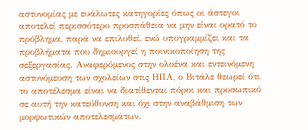αστυνομίας με ευάλωτες κατηγορίες όπως οι άστεγοι αποτελεί περισσότερο προσπάθεια να μην είναι ορατό το πρόβλημα, παρά να επιλυθεί, ενώ υπογραμμίζει και τα προβλήματα που δημιουργεί η ποινικοποίηση της σεξεργασίας. Αναφερόμενος στην ολοένα και εντεινόμενη αστυνόμευση των σχολείων στις ΗΠΑ, ο Βιτάλε θεωρεί ότι το αποτέλεσμα είναι να διατίθενται πόροι και προσωπικό σε αυτή την κατεύθυνση και όχι στην αναβάθμιση των μορφωτικών αποτελεσμάτων.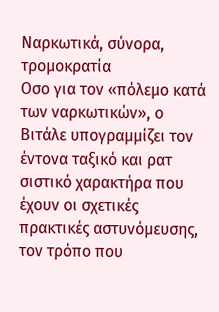Ναρκωτικά, σύνορα, τρομοκρατία
Οσο για τον «πόλεμο κατά των ναρκωτικών», ο Βιτάλε υπογραμμίζει τον έντονα ταξικό και ρατ σιστικό χαρακτήρα που έχουν οι σχετικές πρακτικές αστυνόμευσης, τον τρόπο που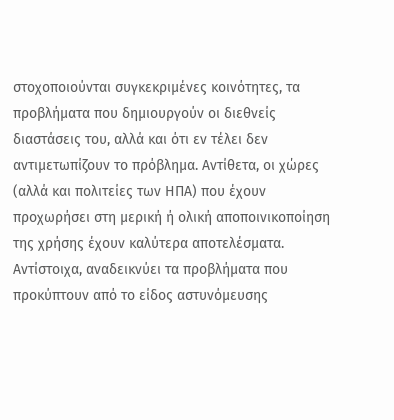στοχοποιούνται συγκεκριμένες κοινότητες, τα προβλήματα που δημιουργούν οι διεθνείς διαστάσεις του, αλλά και ότι εν τέλει δεν αντιμετωπίζουν το πρόβλημα. Αντίθετα, οι χώρες (αλλά και πολιτείες των ΗΠΑ) που έχουν προχωρήσει στη μερική ή ολική αποποινικοποίηση της χρήσης έχουν καλύτερα αποτελέσματα. Αντίστοιχα, αναδεικνύει τα προβλήματα που προκύπτουν από το είδος αστυνόμευσης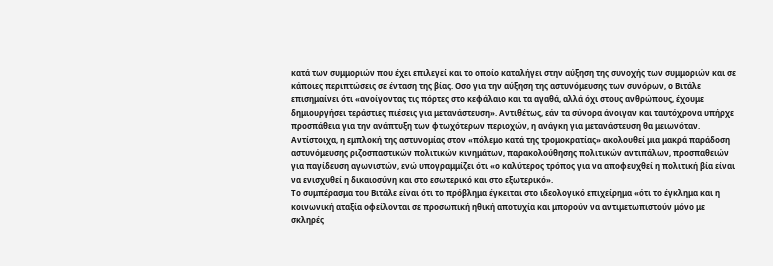κατά των συμμοριών που έχει επιλεγεί και το οποίο καταλήγει στην αύξηση της συνοχής των συμμοριών και σε κάποιες περιπτώσεις σε ένταση της βίας. Οσο για την αύξηση της αστυνόμευσης των συνόρων, ο Βιτάλε επισημαίνει ότι «ανοίγοντας τις πόρτες στο κεφάλαιο και τα αγαθά, αλλά όχι στους ανθρώπους, έχουμε δημιουργήσει τεράστιες πιέσεις για μετανάστευση». Αντιθέτως, εάν τα σύνορα άνοιγαν και ταυτόχρονα υπήρχε προσπάθεια για την ανάπτυξη των φτωχότερων περιοχών, η ανάγκη για μετανάστευση θα μειωνόταν. Αντίστοιχα, η εμπλοκή της αστυνομίας στον «πόλεμο κατά της τρομοκρατίας» ακολουθεί μια μακρά παράδοση αστυνόμευσης ριζοσπαστικών πολιτικών κινημάτων, παρακολούθησης πολιτικών αντιπάλων, προσπαθειών για παγίδευση αγωνιστών, ενώ υπογραμμίζει ότι «ο καλύτερος τρόπος για να αποφευχθεί η πολιτική βία είναι να ενισχυθεί η δικαιοσύνη και στο εσωτερικό και στο εξωτερικό».
Το συμπέρασμα του Βιτάλε είναι ότι το πρόβλημα έγκειται στο ιδεολογικό επιχείρημα «ότι το έγκλημα και η κοινωνική αταξία οφείλονται σε προσωπική ηθική αποτυχία και μπορούν να αντιμετωπιστούν μόνο με σκληρές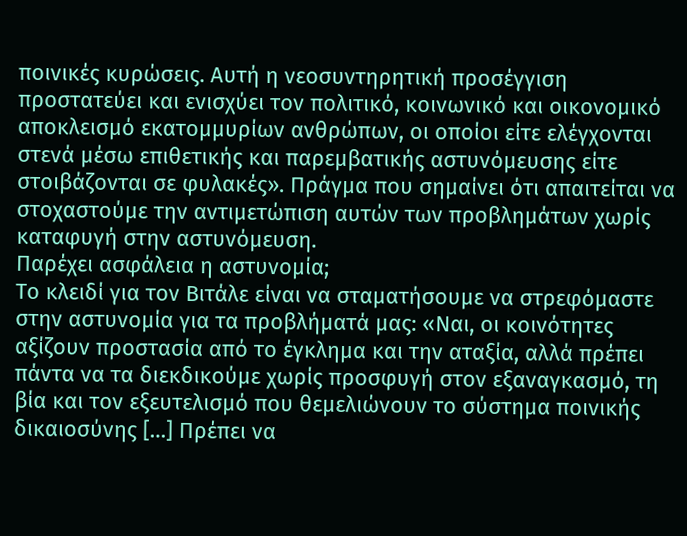ποινικές κυρώσεις. Αυτή η νεοσυντηρητική προσέγγιση προστατεύει και ενισχύει τον πολιτικό, κοινωνικό και οικονομικό αποκλεισμό εκατομμυρίων ανθρώπων, οι οποίοι είτε ελέγχονται στενά μέσω επιθετικής και παρεμβατικής αστυνόμευσης είτε στοιβάζονται σε φυλακές». Πράγμα που σημαίνει ότι απαιτείται να στοχαστούμε την αντιμετώπιση αυτών των προβλημάτων χωρίς καταφυγή στην αστυνόμευση.
Παρέχει ασφάλεια η αστυνομία;
Το κλειδί για τον Βιτάλε είναι να σταματήσουμε να στρεφόμαστε στην αστυνομία για τα προβλήματά μας: «Ναι, οι κοινότητες αξίζουν προστασία από το έγκλημα και την αταξία, αλλά πρέπει πάντα να τα διεκδικούμε χωρίς προσφυγή στον εξαναγκασμό, τη βία και τον εξευτελισμό που θεμελιώνουν το σύστημα ποινικής δικαιοσύνης […] Πρέπει να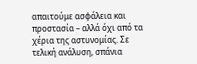απαιτούμε ασφάλεια και προστασία – αλλά όχι από τα χέρια της αστυνομίας. Σε τελική ανάλυση, σπάνια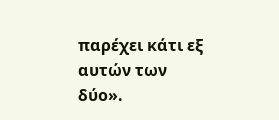παρέχει κάτι εξ αυτών των δύο».